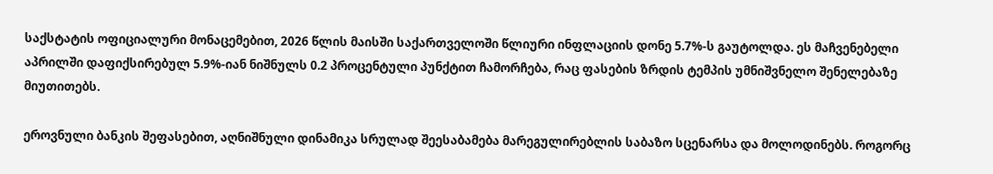საქსტატის ოფიციალური მონაცემებით, 2026 წლის მაისში საქართველოში წლიური ინფლაციის დონე 5.7%-ს გაუტოლდა. ეს მაჩვენებელი აპრილში დაფიქსირებულ 5.9%-იან ნიშნულს 0.2 პროცენტული პუნქტით ჩამორჩება, რაც ფასების ზრდის ტემპის უმნიშვნელო შენელებაზე მიუთითებს.

ეროვნული ბანკის შეფასებით, აღნიშნული დინამიკა სრულად შეესაბამება მარეგულირებლის საბაზო სცენარსა და მოლოდინებს. როგორც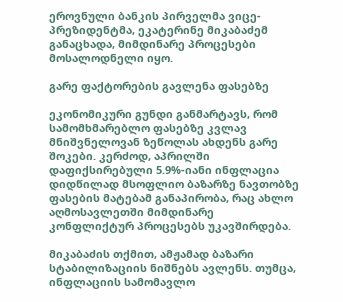ეროვნული ბანკის პირველმა ვიცე-პრეზიდენტმა, ეკატერინე მიკაბაძემ განაცხადა, მიმდინარე პროცესები მოსალოდნელი იყო.

გარე ფაქტორების გავლენა ფასებზე

ეკონომიკური გუნდი განმარტავს, რომ სამომხმარებლო ფასებზე კვლავ მნიშვნელოვან ზეწოლას ახდენს გარე შოკები. კერძოდ, აპრილში დაფიქსირებული 5.9%-იანი ინფლაცია დიდწილად მსოფლიო ბაზარზე ნავთობზე ფასების მატებამ განაპირობა, რაც ახლო აღმოსავლეთში მიმდინარე კონფლიქტურ პროცესებს უკავშირდება.

მიკაბაძის თქმით, ამჟამად ბაზარი სტაბილიზაციის ნიშნებს ავლენს. თუმცა, ინფლაციის სამომავლო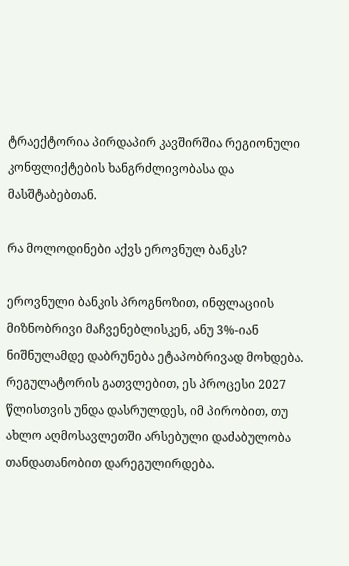ტრაექტორია პირდაპირ კავშირშია რეგიონული კონფლიქტების ხანგრძლივობასა და მასშტაბებთან.

რა მოლოდინები აქვს ეროვნულ ბანკს?

ეროვნული ბანკის პროგნოზით, ინფლაციის მიზნობრივი მაჩვენებლისკენ, ანუ 3%-იან ნიშნულამდე დაბრუნება ეტაპობრივად მოხდება. რეგულატორის გათვლებით, ეს პროცესი 2027 წლისთვის უნდა დასრულდეს, იმ პირობით, თუ ახლო აღმოსავლეთში არსებული დაძაბულობა თანდათანობით დარეგულირდება.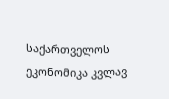საქართველოს ეკონომიკა კვლავ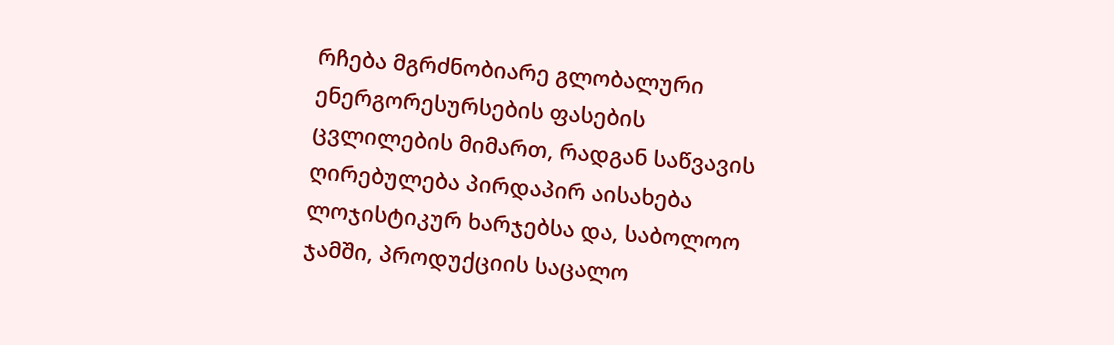რჩება მგრძნობიარე გლობალური ენერგორესურსების ფასების ცვლილების მიმართ, რადგან საწვავის ღირებულება პირდაპირ აისახება ლოჯისტიკურ ხარჯებსა და, საბოლოო ჯამში, პროდუქციის საცალო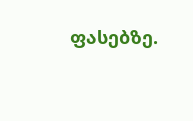ფასებზე.